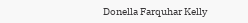Donella Farquhar Kelly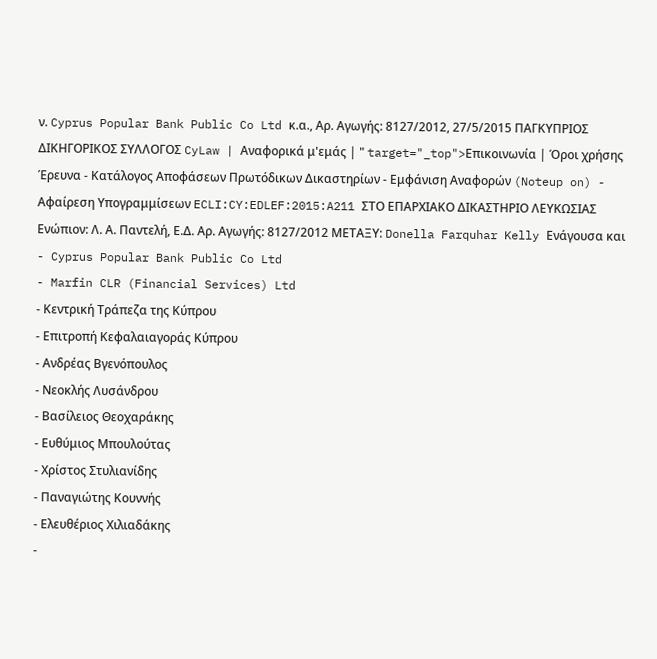ν. Cyprus Popular Bank Public Co Ltd κ.α., Αρ. Αγωγής: 8127/2012, 27/5/2015 ΠΑΓΚΥΠΡΙΟΣ ΔΙΚΗΓΟΡΙΚΟΣ ΣΥΛΛΟΓΟΣ CyLaw | Αναφορικά μ'εμάς | " target="_top">Επικοινωνία | Όροι χρήσης Έρευνα - Κατάλογος Αποφάσεων Πρωτόδικων Δικαστηρίων - Εμφάνιση Αναφορών (Noteup on) - Αφαίρεση Υπογραμμίσεων ECLI:CY:EDLEF:2015:A211 ΣΤΟ ΕΠΑΡΧΙΑΚΟ ΔΙΚΑΣΤΗΡΙΟ ΛΕΥΚΩΣΙΑΣ Ενώπιον: Λ. Α. Παντελή, Ε.Δ. Αρ. Αγωγής: 8127/2012 ΜΕΤΑΞΥ: Donella Farquhar Kelly Ενάγουσα και
- Cyprus Popular Bank Public Co Ltd
- Marfin CLR (Financial Services) Ltd
- Κεντρική Τράπεζα της Κύπρου
- Επιτροπή Κεφαλαιαγοράς Κύπρου
- Ανδρέας Βγενόπουλος
- Νεοκλής Λυσάνδρου
- Βασίλειος Θεοχαράκης
- Ευθύμιος Μπουλούτας
- Χρίστος Στυλιανίδης
- Παναγιώτης Κουννής
- Ελευθέριος Χιλιαδάκης
-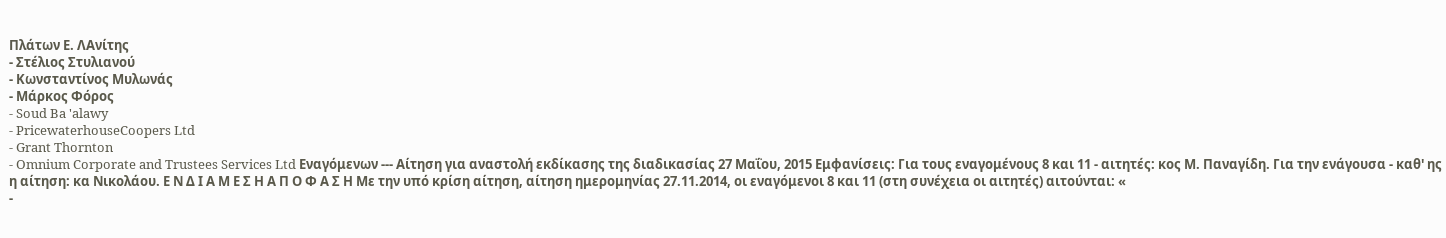Πλάτων Ε. ΛΑνίτης
- Στέλιος Στυλιανού
- Κωνσταντίνος Μυλωνάς
- Μάρκος Φόρος
- Soud Ba 'alawy
- PricewaterhouseCoopers Ltd
- Grant Thornton
- Omnium Corporate and Trustees Services Ltd Εναγόμενων --- Αίτηση για αναστολή εκδίκασης της διαδικασίας 27 Μαΐου, 2015 Εμφανίσεις: Για τους εναγομένους 8 και 11 - αιτητές: κος Μ. Παναγίδη. Για την ενάγουσα - καθ' ης η αίτηση: κα Νικολάου. Ε Ν Δ Ι Α Μ Ε Σ Η Α Π Ο Φ Α Σ Η Με την υπό κρίση αίτηση, αίτηση ημερομηνίας 27.11.2014, οι εναγόμενοι 8 και 11 (στη συνέχεια οι αιτητές) αιτούνται: «
-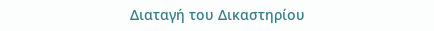Διαταγή του Δικαστηρίου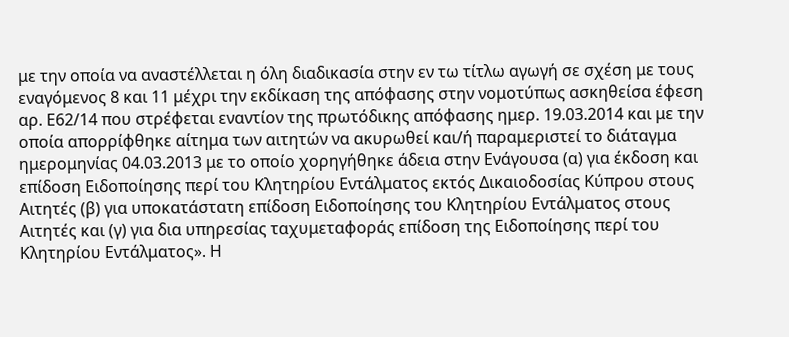με την οποία να αναστέλλεται η όλη διαδικασία στην εν τω τίτλω αγωγή σε σχέση με τους εναγόμενος 8 και 11 μέχρι την εκδίκαση της απόφασης στην νομοτύπως ασκηθείσα έφεση αρ. Ε62/14 που στρέφεται εναντίον της πρωτόδικης απόφασης ημερ. 19.03.2014 και με την οποία απορρίφθηκε αίτημα των αιτητών να ακυρωθεί και/ή παραμεριστεί το διάταγμα ημερομηνίας 04.03.2013 με το οποίο χορηγήθηκε άδεια στην Ενάγουσα (α) για έκδοση και επίδοση Ειδοποίησης περί του Κλητηρίου Εντάλματος εκτός Δικαιοδοσίας Κύπρου στους Αιτητές (β) για υποκατάστατη επίδοση Ειδοποίησης του Κλητηρίου Εντάλματος στους Αιτητές και (γ) για δια υπηρεσίας ταχυμεταφοράς επίδοση της Ειδοποίησης περί του Κλητηρίου Εντάλματος». Η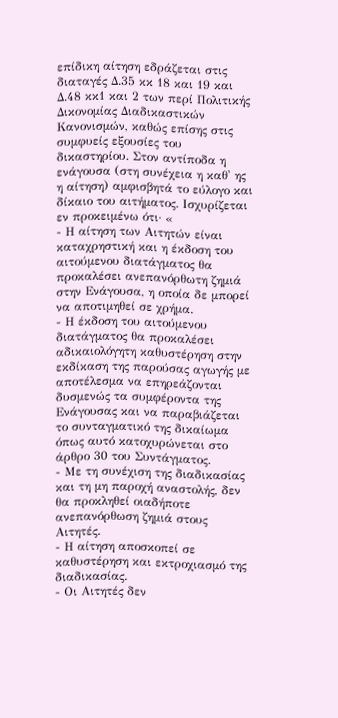επίδικη αίτηση εδράζεται στις διαταγές Δ.35 κκ 18 και 19 και Δ.48 κκ1 και 2 των περί Πολιτικής Δικονομίας Διαδικαστικών Κανονισμών, καθώς επίσης στις συμφυείς εξουσίες του δικαστηρίου. Στον αντίποδα η ενάγουσα (στη συνέχεια η καθ' ης η αίτηση) αμφισβητά το εύλογο και δίκαιο του αιτήματος. Ισχυρίζεται εν προκειμένω ότι· «
- Η αίτηση των Αιτητών είναι καταχρηστική και η έκδοση του αιτούμενου διατάγματος θα προκαλέσει ανεπανόρθωτη ζημιά στην Ενάγουσα, η οποία δε μπορεί να αποτιμηθεί σε χρήμα.
- Η έκδοση του αιτούμενου διατάγματος θα προκαλέσει αδικαιολόγητη καθυστέρηση στην εκδίκαση της παρούσας αγωγής με αποτέλεσμα να επηρεάζονται δυσμενώς τα συμφέροντα της Ενάγουσας και να παραβιάζεται το συνταγματικό της δικαίωμα όπως αυτό κατοχυρώνεται στο άρθρο 30 του Συντάγματος.
- Με τη συνέχιση της διαδικασίας και τη μη παροχή αναστολής, δεν θα προκληθεί οιαδήποτε ανεπανόρθωση ζημιά στους Αιτητές.
- Η αίτηση αποσκοπεί σε καθυστέρηση και εκτροχιασμό της διαδικασίας.
- Οι Αιτητές δεν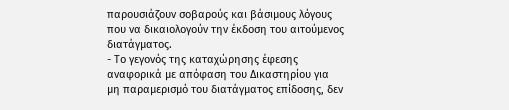παρουσιάζουν σοβαρούς και βάσιμους λόγους που να δικαιολογούν την έκδοση του αιτούμενος διατάγματος.
- Το γεγονός της καταχώρησης έφεσης αναφορικά με απόφαση του Δικαστηρίου για μη παραμερισμό του διατάγματος επίδοσης, δεν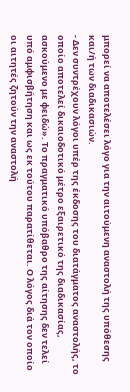μπορεί να αποτελέσει λόγο για την αιτούμενη αναστολή της υπόθεσης και/ή των διαδικασιών.
- Δεν συντρέχουν λόγοι υπέρ της έκδοσης του διατάγματος αναστολής, το οποίο αποτελεί δικαιοδοτικό μέτρο εξαιρετικό της διαδικασίας, ασκούμενο με φειδώ». Το πραγματικό υπόβαθρο της αίτησης δεν τελεί υπό αμφισβήτηση και ως εκ τούτου παρατίθεται. Ο λόγος διά τον οποίο οι αιτητές ζητούν την αναστολή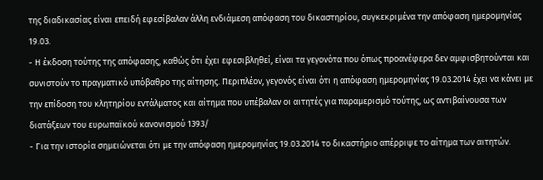της διαδικασίας είναι επειδή εφεσίβαλαν άλλη ενδιάμεση απόφαση του δικαστηρίου, συγκεκριμένα την απόφαση ημερομηνίας 19.03.
- Η έκδοση τούτης της απόφασης, καθώς ότι έχει εφεσιβληθεί, είναι τα γεγονότα που όπως προανέφερα δεν αμφισβητούνται και συνιστούν το πραγματικό υπόβαθρο της αίτησης. Περιπλέον, γεγονός είναι ότι η απόφαση ημερομηνίας 19.03.2014 έχει να κάνει με την επίδοση του κλητηρίου εντάλματος και αίτημα που υπέβαλαν οι αιτητές για παραμερισμό τούτης, ως αντιβαίνουσα των διατάξεων του ευρωπαϊκού κανονισμού 1393/
- Για την ιστορία σημειώνεται ότι με την απόφαση ημερομηνίας 19.03.2014 το δικαστήριο απέρριψε το αίτημα των αιτητών.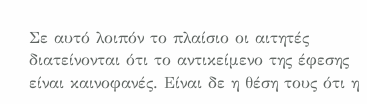Σε αυτό λοιπόν το πλαίσιο οι αιτητές διατείνονται ότι το αντικείμενο της έφεσης είναι καινοφανές. Είναι δε η θέση τους ότι η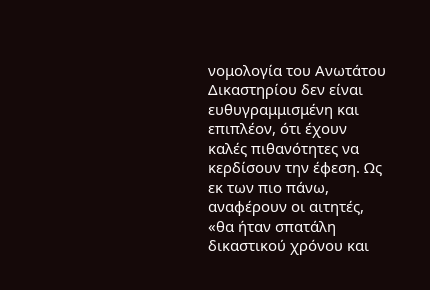νομολογία του Ανωτάτου Δικαστηρίου δεν είναι ευθυγραμμισμένη και επιπλέον, ότι έχουν καλές πιθανότητες να κερδίσουν την έφεση. Ως εκ των πιο πάνω, αναφέρουν οι αιτητές, «θα ήταν σπατάλη δικαστικού χρόνου και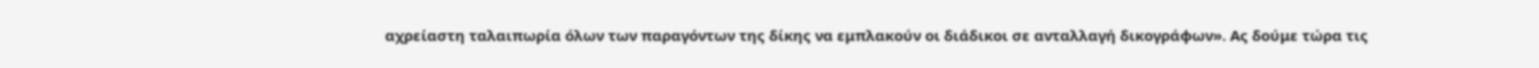αχρείαστη ταλαιπωρία όλων των παραγόντων της δίκης να εμπλακούν οι διάδικοι σε ανταλλαγή δικογράφων». Ας δούμε τώρα τις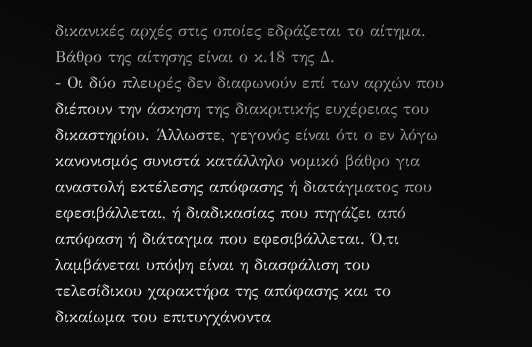δικανικές αρχές στις οποίες εδράζεται το αίτημα. Βάθρο της αίτησης είναι ο κ.18 της Δ.
- Οι δύο πλευρές δεν διαφωνούν επί των αρχών που διέπουν την άσκηση της διακριτικής ευχέρειας του δικαστηρίου. Άλλωστε, γεγονός είναι ότι ο εν λόγω κανονισμός συνιστά κατάλληλο νομικό βάθρο για αναστολή εκτέλεσης απόφασης ή διατάγματος που εφεσιβάλλεται, ή διαδικασίας που πηγάζει από απόφαση ή διάταγμα που εφεσιβάλλεται. Ό,τι λαμβάνεται υπόψη είναι η διασφάλιση του τελεσίδικου χαρακτήρα της απόφασης και το δικαίωμα του επιτυγχάνοντα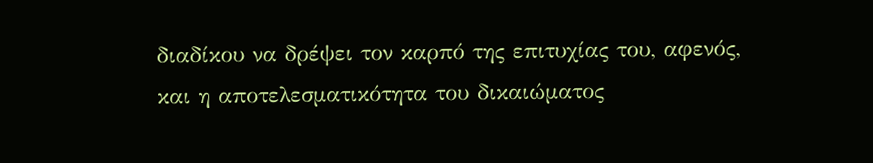διαδίκου να δρέψει τον καρπό της επιτυχίας του, αφενός, και η αποτελεσματικότητα του δικαιώματος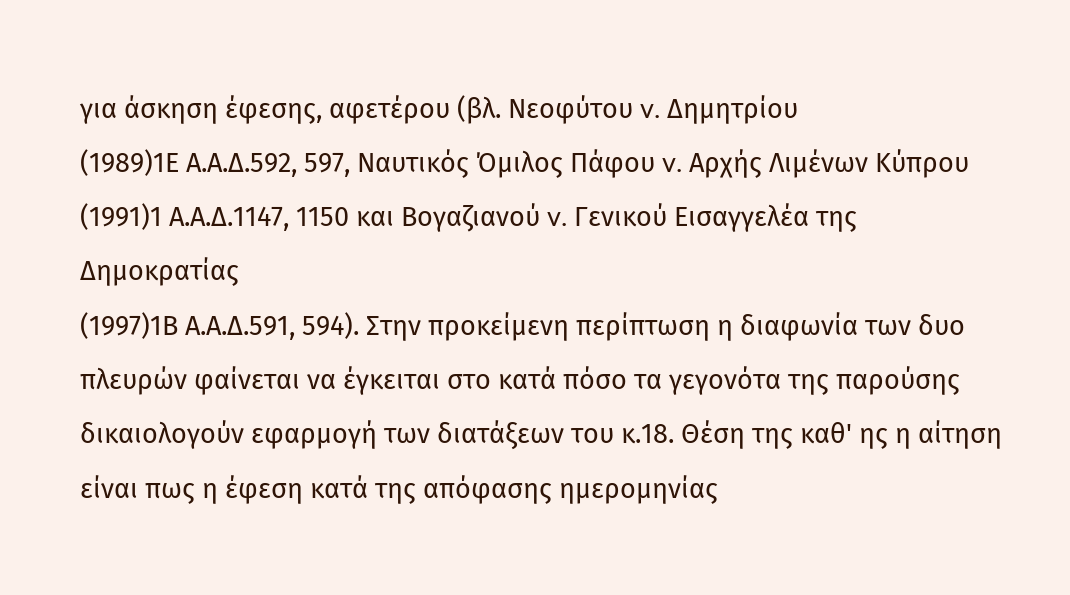για άσκηση έφεσης, αφετέρου (βλ. Νεοφύτου v. Δημητρίου
(1989)1Ε Α.Α.Δ.592, 597, Ναυτικός Όμιλος Πάφου v. Αρχής Λιμένων Κύπρου
(1991)1 Α.Α.Δ.1147, 1150 και Βογαζιανού v. Γενικού Εισαγγελέα της Δημοκρατίας
(1997)1Β Α.Α.Δ.591, 594). Στην προκείμενη περίπτωση η διαφωνία των δυο πλευρών φαίνεται να έγκειται στο κατά πόσο τα γεγονότα της παρούσης δικαιολογούν εφαρμογή των διατάξεων του κ.18. Θέση της καθ' ης η αίτηση είναι πως η έφεση κατά της απόφασης ημερομηνίας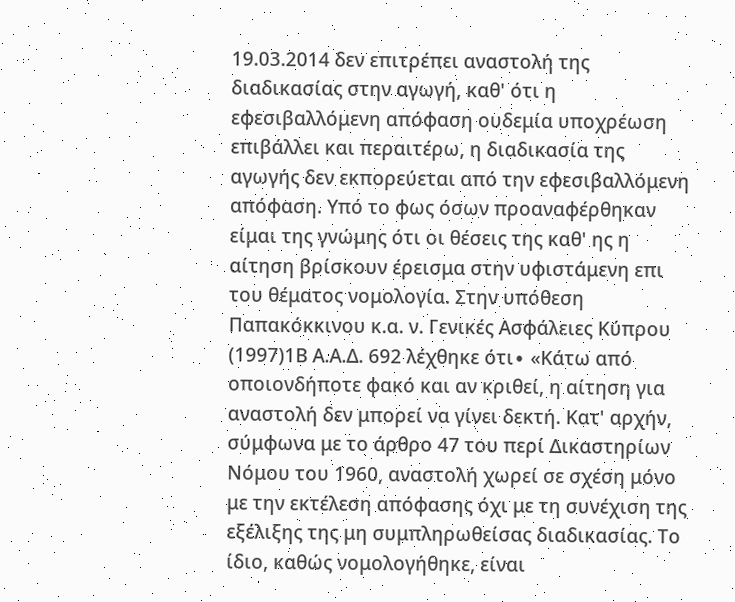19.03.2014 δεν επιτρέπει αναστολή της διαδικασίας στην αγωγή, καθ' ότι η εφεσιβαλλόμενη απόφαση ουδεμία υποχρέωση επιβάλλει και περαιτέρω, η διαδικασία της αγωγής δεν εκπορεύεται από την εφεσιβαλλόμενη απόφαση. Υπό το φως όσων προαναφέρθηκαν είμαι της γνώμης ότι οι θέσεις της καθ' ης η αίτηση βρίσκουν έρεισμα στην υφιστάμενη επι του θέματος νομολογία. Στην υπόθεση Παπακόκκινου κ.α. ν. Γενικές Ασφάλειες Κύπρου
(1997)1Β Α.Α.Δ. 692 λέχθηκε ότι∙ «Κάτω από οποιονδήποτε φακό και αν κριθεί, η αίτηση για αναστολή δεν μπορεί να γίνει δεκτή. Κατ' αρχήν, σύμφωνα με το άρθρο 47 του περί Δικαστηρίων Νόμου του 1960, αναστολή χωρεί σε σχέση μόνο με την εκτέλεση απόφασης όχι με τη συνέχιση της εξέλιξης της μη συμπληρωθείσας διαδικασίας. Το ίδιο, καθώς νομολογήθηκε, είναι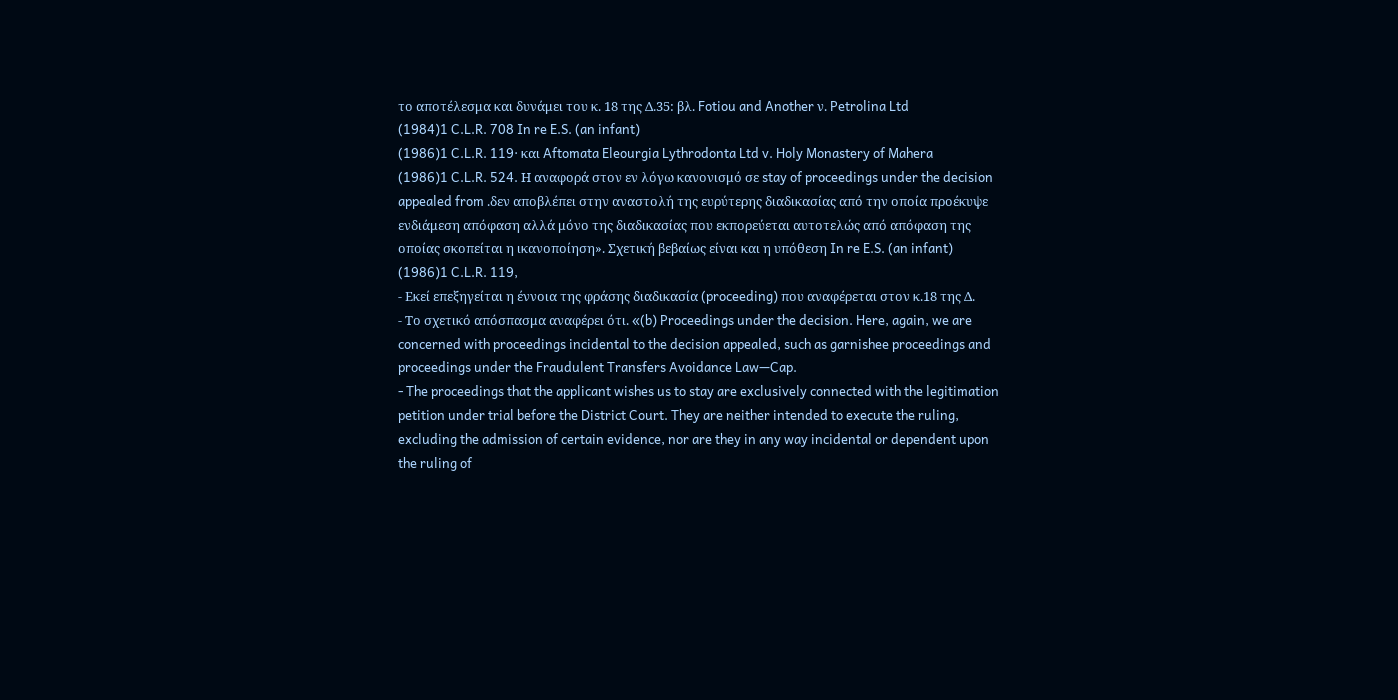το αποτέλεσμα και δυνάμει του κ. 18 της Δ.35: βλ. Fotiou and Another ν. Petrolina Ltd
(1984)1 C.L.R. 708 In re E.S. (an infant)
(1986)1 C.L.R. 119· και Aftomata Eleourgia Lythrodonta Ltd v. Holy Monastery of Mahera
(1986)1 C.L.R. 524. Η αναφορά στον εν λόγω κανονισμό σε stay of proceedings under the decision appealed from .δεν αποβλέπει στην αναστολή της ευρύτερης διαδικασίας από την οποία προέκυψε ενδιάμεση απόφαση αλλά μόνο της διαδικασίας που εκπορεύεται αυτοτελώς από απόφαση της οποίας σκοπείται η ικανοποίηση». Σχετική βεβαίως είναι και η υπόθεση In re E.S. (an infant)
(1986)1 C.L.R. 119,
- Εκεί επεξηγείται η έννοια της φράσης διαδικασία (proceeding) που αναφέρεται στον κ.18 της Δ.
- Το σχετικό απόσπασμα αναφέρει ότι. «(b) Proceedings under the decision. Here, again, we are concerned with proceedings incidental to the decision appealed, such as garnishee proceedings and proceedings under the Fraudulent Transfers Avoidance Law—Cap.
- The proceedings that the applicant wishes us to stay are exclusively connected with the legitimation petition under trial before the District Court. They are neither intended to execute the ruling, excluding the admission of certain evidence, nor are they in any way incidental or dependent upon the ruling of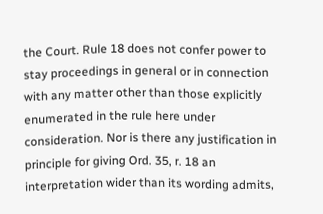the Court. Rule 18 does not confer power to stay proceedings in general or in connection with any matter other than those explicitly enumerated in the rule here under consideration. Nor is there any justification in principle for giving Ord. 35, r. 18 an interpretation wider than its wording admits,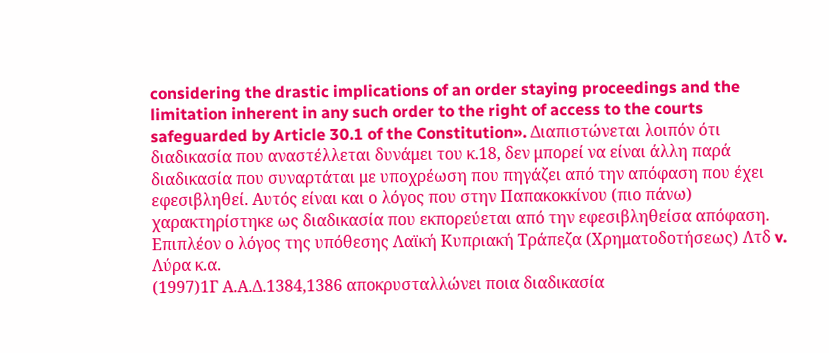considering the drastic implications of an order staying proceedings and the limitation inherent in any such order to the right of access to the courts safeguarded by Article 30.1 of the Constitution». Διαπιστώνεται λοιπόν ότι διαδικασία που αναστέλλεται δυνάμει του κ.18, δεν μπορεί να είναι άλλη παρά διαδικασία που συναρτάται με υποχρέωση που πηγάζει από την απόφαση που έχει εφεσιβληθεί. Αυτός είναι και ο λόγος που στην Παπακοκκίνου (πιο πάνω) χαρακτηρίστηκε ως διαδικασία που εκπορεύεται από την εφεσιβληθείσα απόφαση. Επιπλέον ο λόγος της υπόθεσης Λαϊκή Κυπριακή Τράπεζα (Χρηματοδοτήσεως) Λτδ v. Λύρα κ.α.
(1997)1Γ Α.Α.Δ.1384,1386 αποκρυσταλλώνει ποια διαδικασία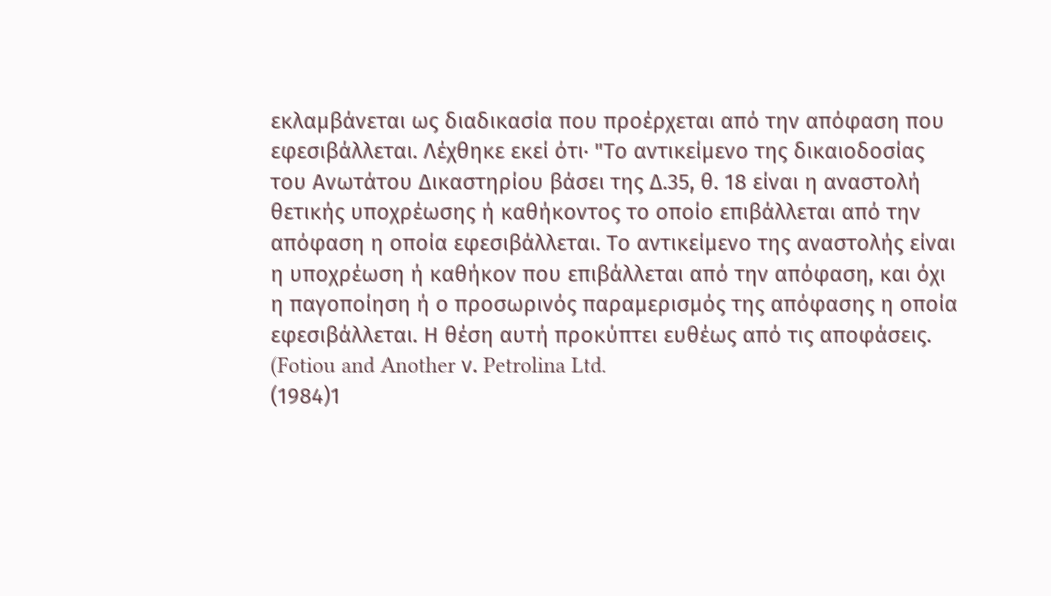εκλαμβάνεται ως διαδικασία που προέρχεται από την απόφαση που εφεσιβάλλεται. Λέχθηκε εκεί ότι∙ "Το αντικείμενο της δικαιοδοσίας του Ανωτάτου Δικαστηρίου βάσει της Δ.35, θ. 18 είναι η αναστολή θετικής υποχρέωσης ή καθήκοντος το οποίο επιβάλλεται από την απόφαση η οποία εφεσιβάλλεται. Το αντικείμενο της αναστολής είναι η υποχρέωση ή καθήκον που επιβάλλεται από την απόφαση, και όχι η παγοποίηση ή ο προσωρινός παραμερισμός της απόφασης η οποία εφεσιβάλλεται. Η θέση αυτή προκύπτει ευθέως από τις αποφάσεις. (Fotiou and Another ν. Petrolina Ltd.
(1984)1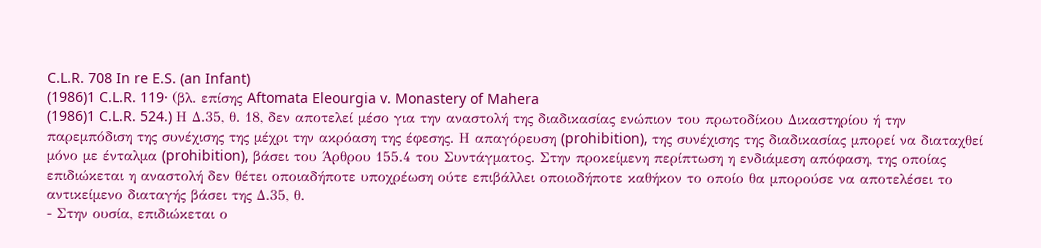C.L.R. 708 In re E.S. (an Infant)
(1986)1 C.L.R. 119· (βλ. επίσης Aftomata Eleourgia v. Monastery of Mahera
(1986)1 C.L.R. 524.) Η Δ.35, θ. 18, δεν αποτελεί μέσο για την αναστολή της διαδικασίας ενώπιον του πρωτοδίκου Δικαστηρίου ή την παρεμπόδιση της συνέχισης της μέχρι την ακρόαση της έφεσης. Η απαγόρευση (prohibition), της συνέχισης της διαδικασίας μπορεί να διαταχθεί μόνο με ένταλμα (prohibition), βάσει του Άρθρου 155.4 του Συντάγματος. Στην προκείμενη περίπτωση η ενδιάμεση απόφαση, της οποίας επιδιώκεται η αναστολή δεν θέτει οποιαδήποτε υποχρέωση ούτε επιβάλλει οποιοδήποτε καθήκον το οποίο θα μπορούσε να αποτελέσει το αντικείμενο διαταγής βάσει της Δ.35, θ.
- Στην ουσία, επιδιώκεται ο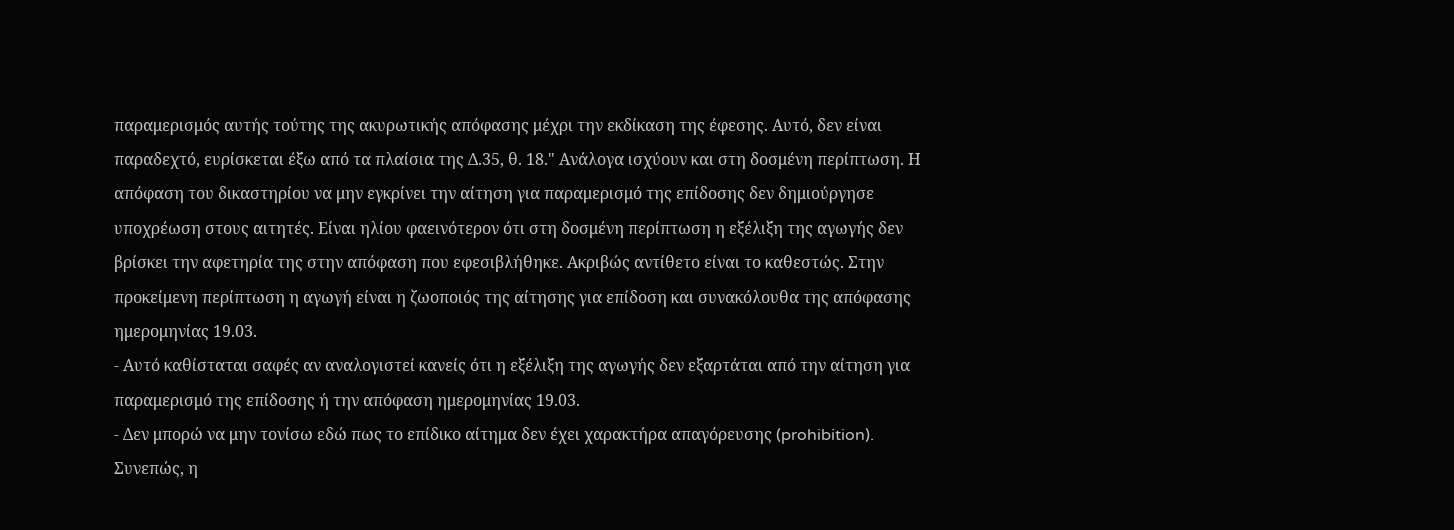παραμερισμός αυτής τούτης της ακυρωτικής απόφασης μέχρι την εκδίκαση της έφεσης. Αυτό, δεν είναι παραδεχτό, ευρίσκεται έξω από τα πλαίσια της Δ.35, θ. 18." Ανάλογα ισχύουν και στη δοσμένη περίπτωση. Η απόφαση του δικαστηρίου να μην εγκρίνει την αίτηση για παραμερισμό της επίδοσης δεν δημιούργησε υποχρέωση στους αιτητές. Είναι ηλίου φαεινότερον ότι στη δοσμένη περίπτωση η εξέλιξη της αγωγής δεν βρίσκει την αφετηρία της στην απόφαση που εφεσιβλήθηκε. Ακριβώς αντίθετο είναι το καθεστώς. Στην προκείμενη περίπτωση η αγωγή είναι η ζωοποιός της αίτησης για επίδοση και συνακόλουθα της απόφασης ημερομηνίας 19.03.
- Αυτό καθίσταται σαφές αν αναλογιστεί κανείς ότι η εξέλιξη της αγωγής δεν εξαρτάται από την αίτηση για παραμερισμό της επίδοσης ή την απόφαση ημερομηνίας 19.03.
- Δεν μπορώ να μην τονίσω εδώ πως το επίδικο αίτημα δεν έχει χαρακτήρα απαγόρευσης (prohibition). Συνεπώς, η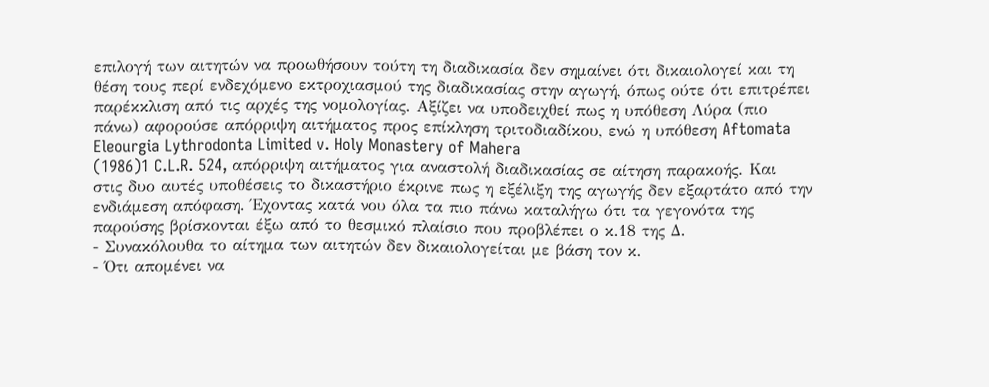επιλογή των αιτητών να προωθήσουν τούτη τη διαδικασία δεν σημαίνει ότι δικαιολογεί και τη θέση τους περί ενδεχόμενο εκτροχιασμού της διαδικασίας στην αγωγή, όπως ούτε ότι επιτρέπει παρέκκλιση από τις αρχές της νομολογίας. Αξίζει να υποδειχθεί πως η υπόθεση Λύρα (πιο πάνω) αφορούσε απόρριψη αιτήματος προς επίκληση τριτοδιαδίκου, ενώ η υπόθεση Aftomata Eleourgia Lythrodonta Limited v. Holy Monastery of Mahera
(1986)1 C.L.R. 524, απόρριψη αιτήματος για αναστολή διαδικασίας σε αίτηση παρακοής. Και στις δυο αυτές υποθέσεις το δικαστήριο έκρινε πως η εξέλιξη της αγωγής δεν εξαρτάτο από την ενδιάμεση απόφαση. Έχοντας κατά νου όλα τα πιο πάνω καταλήγω ότι τα γεγονότα της παρούσης βρίσκονται έξω από το θεσμικό πλαίσιο που προβλέπει ο κ.18 της Δ.
- Συνακόλουθα το αίτημα των αιτητών δεν δικαιολογείται με βάση τον κ.
- Ότι απομένει να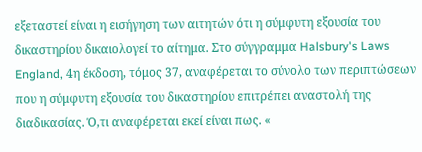εξεταστεί είναι η εισήγηση των αιτητών ότι η σύμφυτη εξουσία του δικαστηρίου δικαιολογεί το αίτημα. Στο σύγγραμμα Halsbury's Laws England, 4η έκδοση, τόμος 37, αναφέρεται το σύνολο των περιπτώσεων που η σύμφυτη εξουσία του δικαστηρίου επιτρέπει αναστολή της διαδικασίας. Ό,τι αναφέρεται εκεί είναι πως. «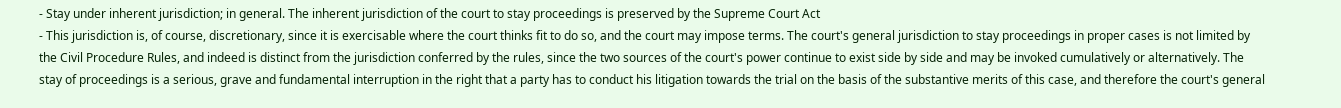- Stay under inherent jurisdiction; in general. The inherent jurisdiction of the court to stay proceedings is preserved by the Supreme Court Act
- This jurisdiction is, of course, discretionary, since it is exercisable where the court thinks fit to do so, and the court may impose terms. The court's general jurisdiction to stay proceedings in proper cases is not limited by the Civil Procedure Rules, and indeed is distinct from the jurisdiction conferred by the rules, since the two sources of the court's power continue to exist side by side and may be invoked cumulatively or alternatively. The stay of proceedings is a serious, grave and fundamental interruption in the right that a party has to conduct his litigation towards the trial on the basis of the substantive merits of this case, and therefore the court's general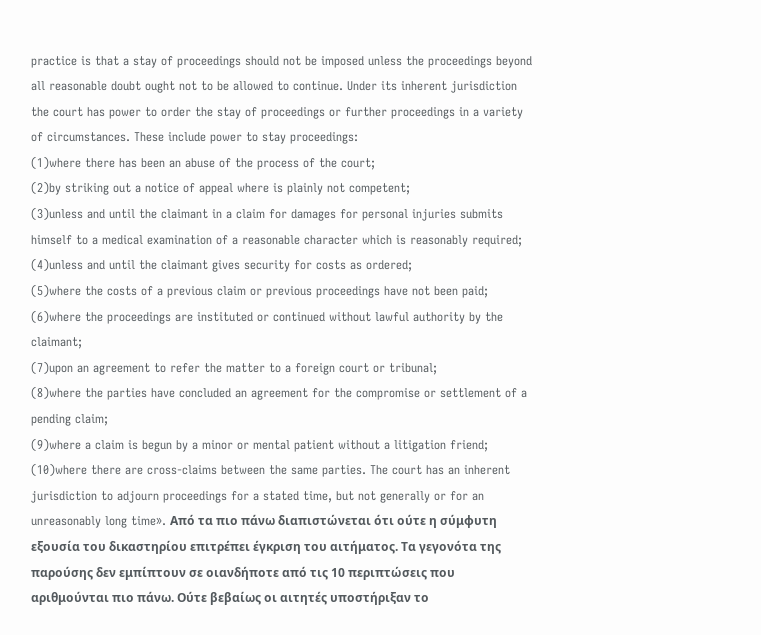practice is that a stay of proceedings should not be imposed unless the proceedings beyond all reasonable doubt ought not to be allowed to continue. Under its inherent jurisdiction the court has power to order the stay of proceedings or further proceedings in a variety of circumstances. These include power to stay proceedings:
(1)where there has been an abuse of the process of the court;
(2)by striking out a notice of appeal where is plainly not competent;
(3)unless and until the claimant in a claim for damages for personal injuries submits himself to a medical examination of a reasonable character which is reasonably required;
(4)unless and until the claimant gives security for costs as ordered;
(5)where the costs of a previous claim or previous proceedings have not been paid;
(6)where the proceedings are instituted or continued without lawful authority by the claimant;
(7)upon an agreement to refer the matter to a foreign court or tribunal;
(8)where the parties have concluded an agreement for the compromise or settlement of a pending claim;
(9)where a claim is begun by a minor or mental patient without a litigation friend;
(10)where there are cross-claims between the same parties. The court has an inherent jurisdiction to adjourn proceedings for a stated time, but not generally or for an unreasonably long time». Από τα πιο πάνω διαπιστώνεται ότι ούτε η σύμφυτη εξουσία του δικαστηρίου επιτρέπει έγκριση του αιτήματος. Τα γεγονότα της παρούσης δεν εμπίπτουν σε οιανδήποτε από τις 10 περιπτώσεις που αριθμούνται πιο πάνω. Ούτε βεβαίως οι αιτητές υποστήριξαν το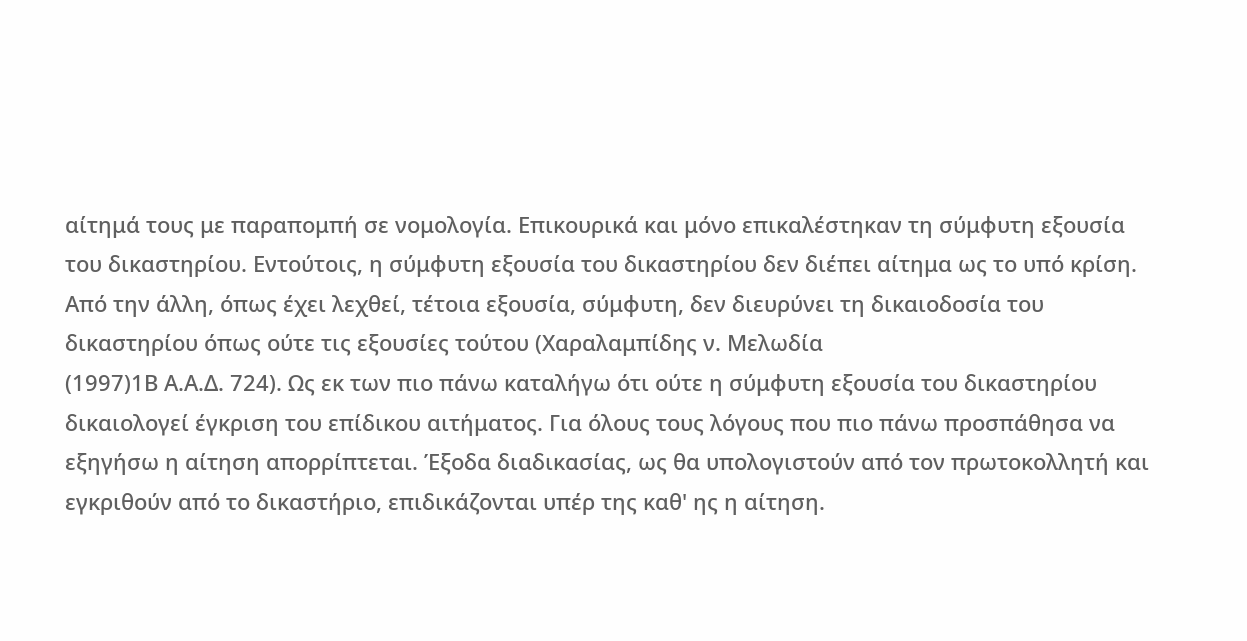αίτημά τους με παραπομπή σε νομολογία. Επικουρικά και μόνο επικαλέστηκαν τη σύμφυτη εξουσία του δικαστηρίου. Εντούτοις, η σύμφυτη εξουσία του δικαστηρίου δεν διέπει αίτημα ως το υπό κρίση. Από την άλλη, όπως έχει λεχθεί, τέτοια εξουσία, σύμφυτη, δεν διευρύνει τη δικαιοδοσία του δικαστηρίου όπως ούτε τις εξουσίες τούτου (Χαραλαμπίδης ν. Μελωδία
(1997)1Β Α.Α.Δ. 724). Ως εκ των πιο πάνω καταλήγω ότι ούτε η σύμφυτη εξουσία του δικαστηρίου δικαιολογεί έγκριση του επίδικου αιτήματος. Για όλους τους λόγους που πιο πάνω προσπάθησα να εξηγήσω η αίτηση απορρίπτεται. Έξοδα διαδικασίας, ως θα υπολογιστούν από τον πρωτοκολλητή και εγκριθούν από το δικαστήριο, επιδικάζονται υπέρ της καθ' ης η αίτηση.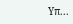Υπ...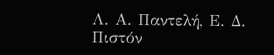Λ. Α. Παντελή, Ε. Δ. Πιστόν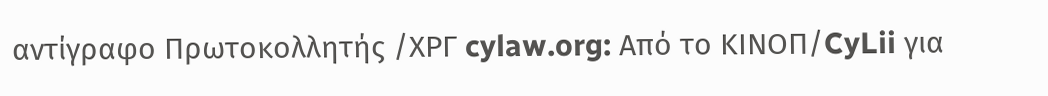αντίγραφο Πρωτοκολλητής /ΧΡΓ cylaw.org: Από το ΚΙΝOΠ/CyLii για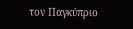τον Παγκύπριο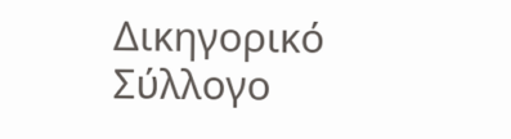Δικηγορικό Σύλλογο